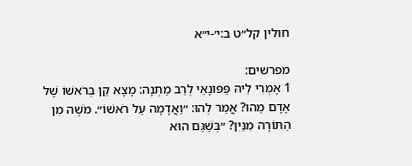חולין קל״ט ב:י׳-י״א

מפרשים:
1 אָמְרִי לֵיהּ פַּפּוּנָאֵי לְרַב מַתְנָה: מָצָא קֵן בְּרֹאשׁוֹ שֶׁל אָדָם מַהוּ? אֲמַר לְהוּ: ״וַאֲדָמָה עַל רֹאשׁוֹ״. מֹשֶׁה מִן הַתּוֹרָה מִנַּיִן? ״בְּשַׁגַּם הוּא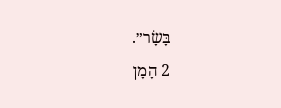בָּשָׂר״.
2 הָמָן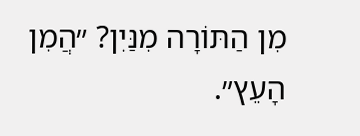מִן הַתּוֹרָה מִנַּיִן? ״הֲמִן הָעֵץ״.